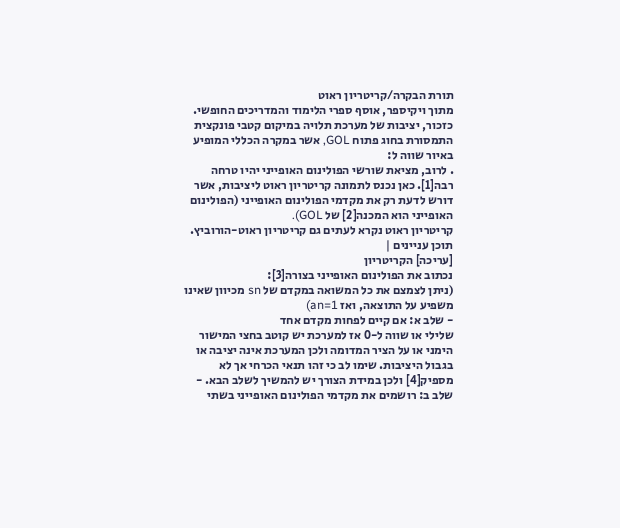תורת הבקרה/קריטריון ראוט
מתוך ויקיספר, אוסף ספרי הלימוד והמדריכים החופשי.
כזכור, יציבות של מערכת תלויה במיקום קטבי פונקצית התמסורת בחוג פתוח GOL, אשר במקרה הכללי המופיע באיור שווה ל:
. לרוב, מציאת שורשי הפולינום האופייני יהיו טרחה רבה[1]. כאן נכנס לתמונה קריטריון ראוט ליציבות, אשר דורש לדעת רק את מקדמי הפולינום האופייני (הפולינום האופייני הוא המכנה[2] של GOL).
קריטריון ראוט נקרא לעתים גם קריטריון ראוט-הורוביץ.
תוכן עניינים |
[עריכה] הקריטריון
נכתוב את הפולינום האופייני בצורה[3]:
(ניתן לצמצם את כל המשואה במקדם של sn מכיוון שאינו משפיע על התוצאה, ואז an=1)
- שלב א: אם קיים לפחות מקדם אחד
שלילי או שווה ל-0 אז למערכת יש קוטב בחצי המישור הימני או על הציר המדומה ולכן המערכת אינה יציבה או בגבול היציבות. שימו לב כי זהו תנאי הכרחי אך לא מספיק[4] ולכן במידת הצורך יש להמשיך לשלב הבא. - שלב ב: רושמים את מקדמי הפולינום האופייני בשתי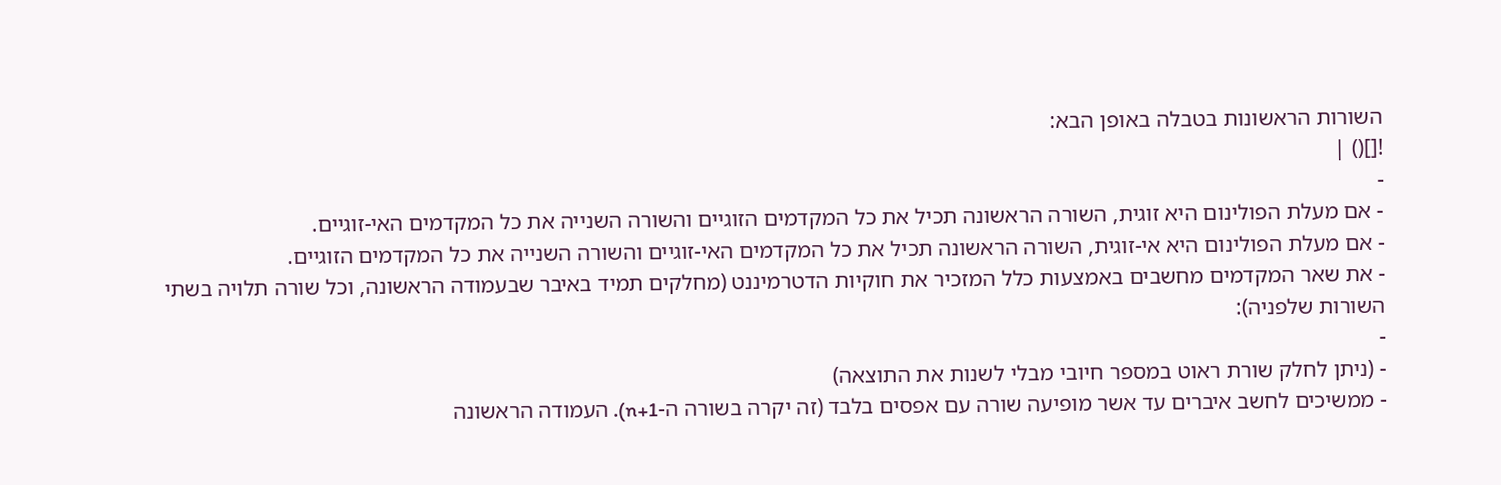השורות הראשונות בטבלה באופן הבא:
![]() |
-
- אם מעלת הפולינום היא זוגית, השורה הראשונה תכיל את כל המקדמים הזוגיים והשורה השנייה את כל המקדמים האי-זוגיים.
- אם מעלת הפולינום היא אי-זוגית, השורה הראשונה תכיל את כל המקדמים האי-זוגיים והשורה השנייה את כל המקדמים הזוגיים.
- את שאר המקדמים מחשבים באמצעות כלל המזכיר את חוקיות הדטרמיננט (מחלקים תמיד באיבר שבעמודה הראשונה, וכל שורה תלויה בשתי השורות שלפניה):
-
- (ניתן לחלק שורת ראוט במספר חיובי מבלי לשנות את התוצאה)
- ממשיכים לחשב איברים עד אשר מופיעה שורה עם אפסים בלבד (זה יקרה בשורה ה-n+1). העמודה הראשונה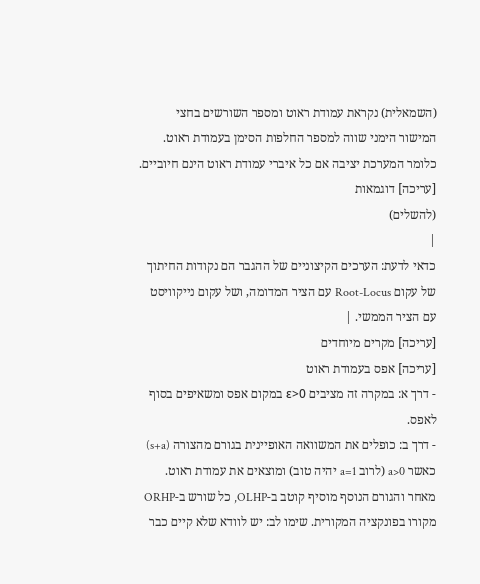(השמאלית) נקראת עמודת ראוט ומספר השורשים בחצי המישור הימני שווה למספר החלפות הסימן בעמודת ראוט. כלומר המערכת יציבה אם כל איברי עמודת ראוט הינם חיוביים.
[עריכה] דוגמאות
(להשלים)
|
כדאי לדעת: הערכים הקיצוניים של ההגבר הם נקודות החיתוך של עקום Root-Locus עם הציר המדומה, ושל עקום נייקוויסט עם הציר הממשי. |
[עריכה] מקרים מיוחדים
[עריכה] אפס בעמודת ראוט
- דרך א: במקרה זה מציבים ε>0 במקום אפס ומשאיפים בסוף לאפס.
- דרך ב: כופלים את המשוואה האופיינית בגורם מהצורה (s+a) כאשר a>0 (לרוב a=1 יהיה טוב) ומוצאים את עמודת ראוט. מאחר והגורם הנוסף מוסיף קוטב ב-OLHP, כל שורש ב-ORHP מקורו בפונקציה המקורית. שימו לב: יש לוודא שלא קיים כבר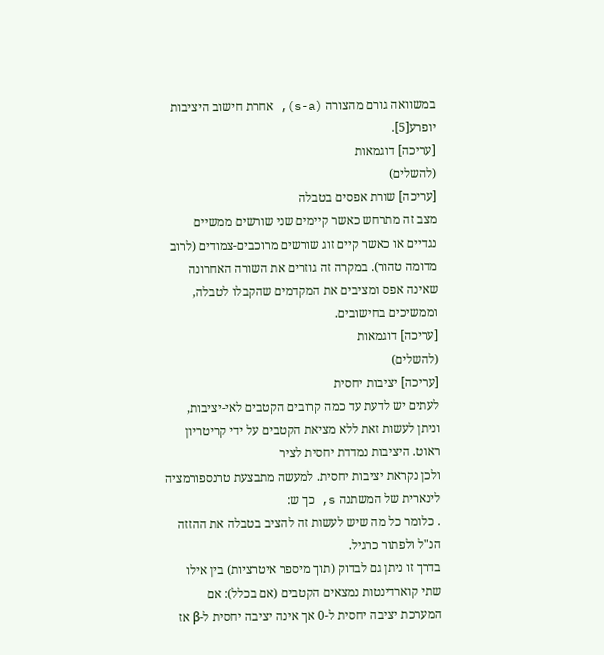במשוואה גורם מהצורה (s-a), אחרת חישוב היציבות יופרע[5].
[עריכה] דוגמאות
(להשלים)
[עריכה] שורת אפסים בטבלה
מצב זה מתרחש כאשר קיימים שני שורשים ממשיים נגדיים או כאשר קיים זוג שורשים מרוכבים-צמודים (לרוב מדומה טהור). במקרה זה גוזרים את השורה האחרונה שאינה אפס ומציבים את המקדמים שהקבלו לטבלה, וממשיכים בחישובים.
[עריכה] דוגמאות
(להשלים)
[עריכה] יציבות יחסית
לעתים יש לדעת עד כמה קרובים הקטבים לאי-יציבות, וניתן לעשות זאת ללא מציאת הקטבים על ידי קריטריון ראוט. היציבות נמדדת יחסית לציר
ולכן נקראת יציבות יחסית. למעשה מתבצעת טרנספורמציה לינארית של המשתנה s, כך ש:
. כלומר כל מה שיש לעשות זה להציב בטבלה את ההזזה הנ"ל ולפתור כרגיל.
בדרך זו ניתן גם לבדוק (תוך מיספר איטרציות) בין אילו שתי קוארדינטות נמצאים הקטבים (אם בכלל): אם המערכת יציבה יחסית ל-0 אך אינה יציבה יחסית ל-β אז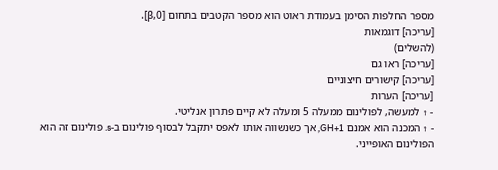מספר החלפות הסימן בעמודת ראוט הוא מספר הקטבים בתחום [0,β].
[עריכה] דוגמאות
(להשלים)
[עריכה] ראו גם
[עריכה] קישורים חיצוניים
[עריכה] הערות
- ↑ למעשה, לפולינום ממעלה 5 ומעלה לא קיים פתרון אנליטי.
- ↑ המכנה הוא אמנם 1+GH, אך כשנשווה אותו לאפס יתקבל לבסוף פולינום ב-s. פולינום זה הוא הפולינום האופייני.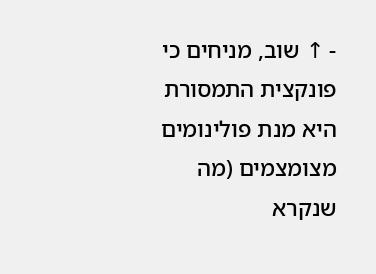- ↑ שוב, מניחים כי פונקצית התמסורת היא מנת פולינומים מצומצמים (מה שנקרא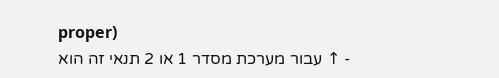proper)
- ↑ עבור מערכת מסדר 1 או 2 תנאי זה הוא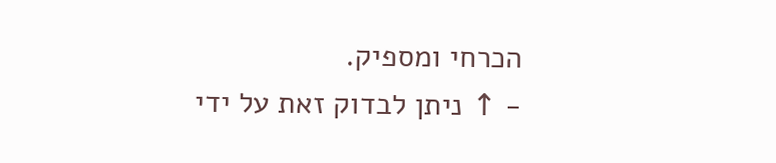הכרחי ומספיק.
- ↑ ניתן לבדוק זאת על ידי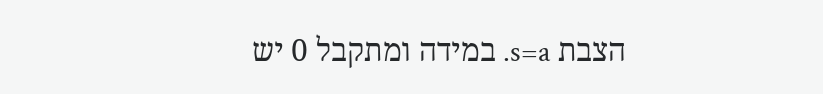הצבת s=a. במידה ומתקבל 0 יש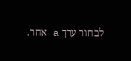לבחור ערך a אחר.